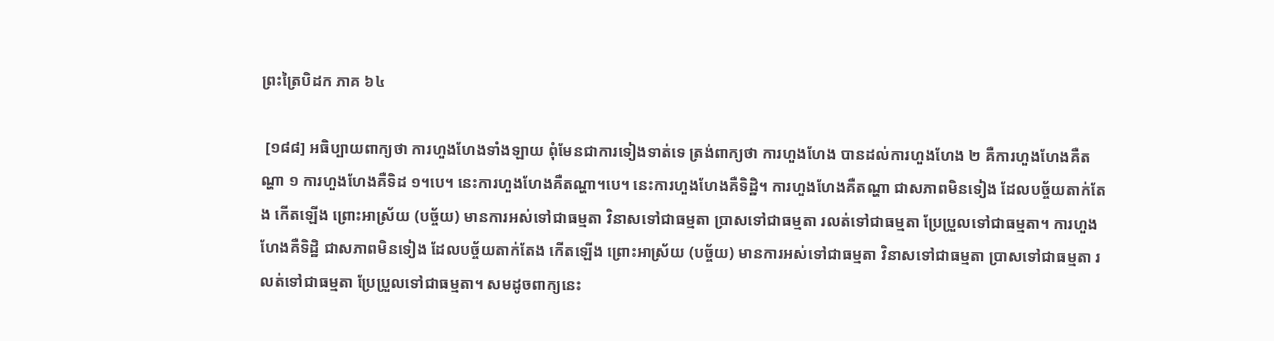ព្រះត្រៃបិដក ភាគ ៦៤

 [១៨៨] អធិប្បាយពាក្យថា ការហួងហែងទាំងឡាយ ពុំមែនជាការទៀងទាត់ទេ ត្រង់ពាក្យថា ការហួងហែង បានដល់ការហួងហែង ២ គឺការហួងហែងគឺតណ្ហា ១ ការហួងហែងគឺទិដ ១។បេ។ នេះការហួងហែងគឺតណ្ហា។បេ។ នេះការហួងហែងគឺទិដ្ឋិ។ ការហួងហែងគឺតណ្ហា ជាសភាពមិនទៀង ដែលបច្ច័យតាក់តែង កើតឡើង ព្រោះអាស្រ័យ (បច្ច័យ) មានការអស់ទៅជាធម្មតា វិនាសទៅជាធម្មតា បា្រសទៅជាធម្មតា រលត់ទៅជាធម្មតា ប្រែប្រួលទៅជាធម្មតា។ ការហួងហែងគឺទិដ្ឋិ ជាសភាពមិនទៀង ដែលបច្ច័យតាក់តែង កើតឡើង ព្រោះអាស្រ័យ (បច្ច័យ) មានការអស់ទៅជាធម្មតា វិនាសទៅជាធម្មតា បា្រសទៅជាធម្មតា រលត់ទៅជាធម្មតា ប្រែប្រួលទៅជាធម្មតា។ សមដូចពាក្យនេះ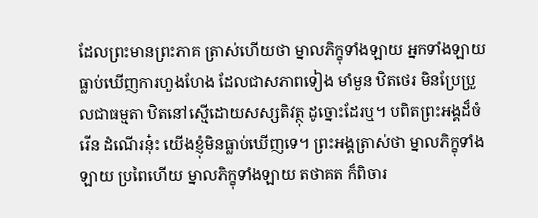ដែលព្រះមានព្រះភាគ ត្រាស់ហើយថា ម្នាលភិក្ខុទាំងឡាយ អ្នកទាំងឡាយ ធ្លាប់ឃើញការហួងហែង ដែលជាសភាពទៀង មាំមួន ឋិតថេរ មិនប្រែប្រួលជាធម្មតា ឋិតនៅស្មើដោយសស្សតិវត្ថុ ដូច្នោះដែរឬ។ បពិតព្រះអង្គដ៏ចំរើន ដំណើរនុ៎ះ យើងខ្ញុំមិនធ្លាប់ឃើញទេ។ ព្រះអង្គត្រាស់ថា ម្នាលភិក្ខុទាំងឡាយ ប្រពៃហើយ ម្នាលភិក្ខុទាំងឡាយ តថាគត ក៏ពិចារ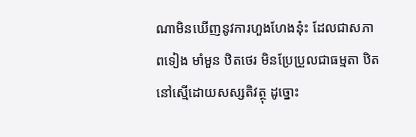ណាមិនឃើញនូវការហួងហែងនុ៎ះ ដែលជាសភាពទៀង មាំមួន ឋិតថេរ មិនប្រែប្រួលជាធម្មតា ឋិតនៅស្មើដោយសស្សតិវត្ថុ ដូច្នោះ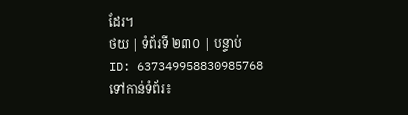ដែរ។
ថយ | ទំព័រទី ២៣០ | បន្ទាប់
ID: 637349958830985768
ទៅកាន់ទំព័រ៖